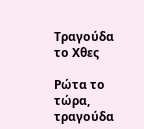Τραγούδα το Χθες

Ρώτα το τώρα, τραγούδα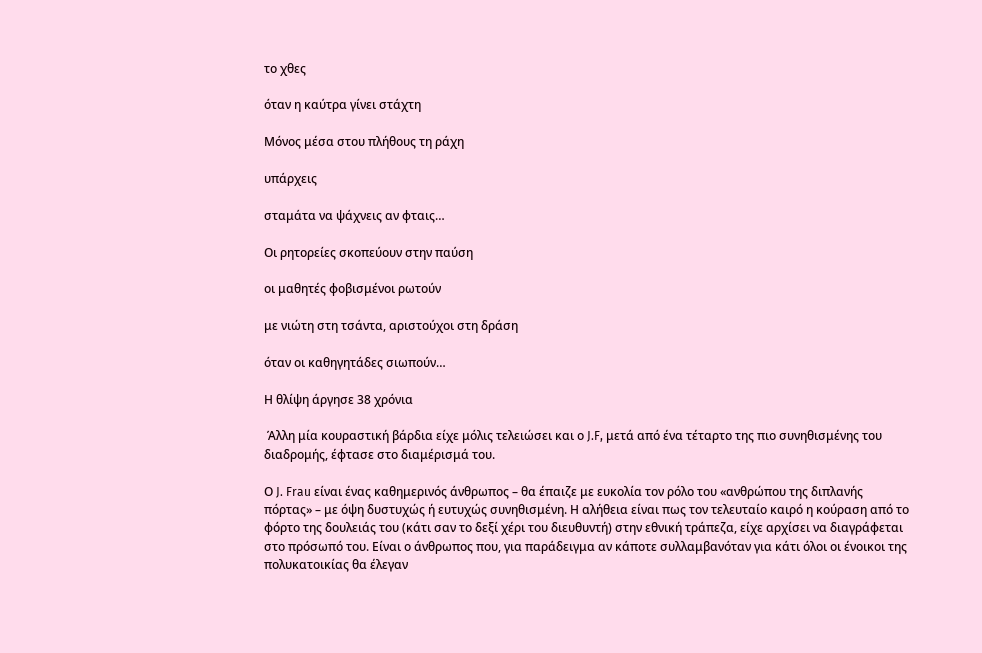το χθες

όταν η καύτρα γίνει στάχτη

Μόνος μέσα στου πλήθους τη ράχη

υπάρχεις

σταμάτα να ψάχνεις αν φταις…

Οι ρητορείες σκοπεύουν στην παύση

οι μαθητές φοβισμένοι ρωτούν

με νιώτη στη τσάντα, αριστούχοι στη δράση

όταν οι καθηγητάδες σιωπούν…

Η θλίψη άργησε 38 χρόνια

 Άλλη μία κουραστική βάρδια είχε μόλις τελειώσει και ο J.F, μετά από ένα τέταρτο της πιο συνηθισμένης του διαδρομής, έφτασε στο διαμέρισμά του.

Ο J. Frau είναι ένας καθημερινός άνθρωπος – θα έπαιζε με ευκολία τον ρόλο του «ανθρώπου της διπλανής πόρτας» – με όψη δυστυχώς ή ευτυχώς συνηθισμένη. Η αλήθεια είναι πως τον τελευταίο καιρό η κούραση από το φόρτο της δουλειάς του (κάτι σαν το δεξί χέρι του διευθυντή) στην εθνική τράπεζα, είχε αρχίσει να διαγράφεται στο πρόσωπό του. Είναι ο άνθρωπος που, για παράδειγμα αν κάποτε συλλαμβανόταν για κάτι όλοι οι ένοικοι της πολυκατοικίας θα έλεγαν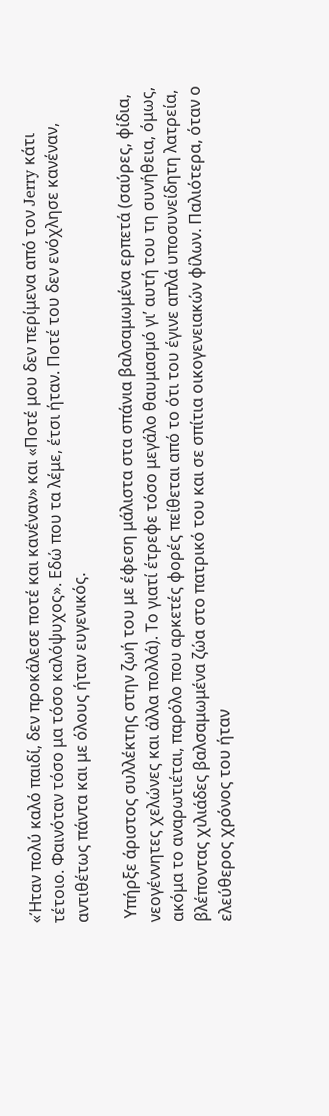«Ήταν πολύ καλό παιδί, δεν προκάλεσε ποτέ και κανέναν» και «Ποτέ μου δεν περίμενα από τον Jerry κάτι τέτοιο. Φαινόταν τόσο μα τόσο καλόψυχος». Εδώ που τα λέμε, έτσι ήταν. Ποτέ του δεν ενόχλησε κανέναν, αντιθέτως πάντα και με όλους ήταν ευγενικός.

 Υπήρξε άριστος συλλέκτης στην ζωή του με έφεση μάλιστα στα σπάνια βαλσαμωμένα ερπετά (σαύρες, φίδια, νεογέννητες χελώνες και άλλα πολλά). Το γιατί έτρεφε τόσο μεγάλο θαυμασμό γι’ αυτή του τη συνήθεια, όμως, ακόμα το αναρωτιέται, παρόλο που αρκετές φορές πείθεται από το ότι του έγινε απλά υποσυνείδητη λατρεία, βλέποντας χιλιάδες βαλσαμωμένα ζώα στο πατρικό του και σε σπίτια οικογενειακών φίλων. Παλιότερα, όταν ο ελεύθερος χρόνος του ήταν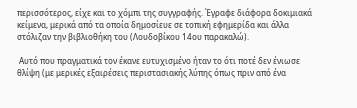περισσότερος, είχε και το χόμπι της συγγραφής. Έγραφε διάφορα δοκιμιακά κείμενα, μερικά από τα οποία δημοσίευε σε τοπική εφημερίδα και άλλα στόλιζαν την βιβλιοθήκη του (Λουδοβίκου 14ου παρακαλώ).

 Αυτό που πραγματικά τον έκανε ευτυχισμένο ήταν το ότι ποτέ δεν ένιωσε θλίψη (με μερικές εξαιρέσεις περιστασιακής λύπης όπως πριν από ένα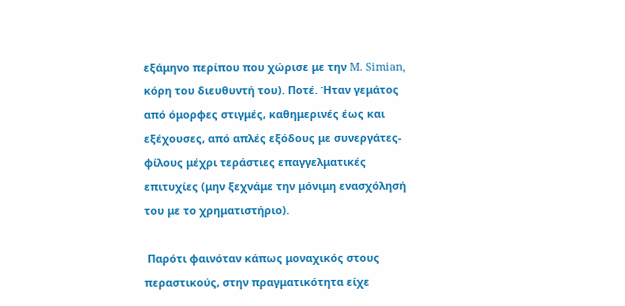εξάμηνο περίπου που χώρισε με την M. Simian, κόρη του διευθυντή του). Ποτέ. Ήταν γεμάτος από όμορφες στιγμές, καθημερινές έως και εξέχουσες, από απλές εξόδους με συνεργάτες-φίλους μέχρι τεράστιες επαγγελματικές επιτυχίες (μην ξεχνάμε την μόνιμη ενασχόλησή του με το χρηματιστήριο).

 Παρότι φαινόταν κάπως μοναχικός στους περαστικούς, στην πραγματικότητα είχε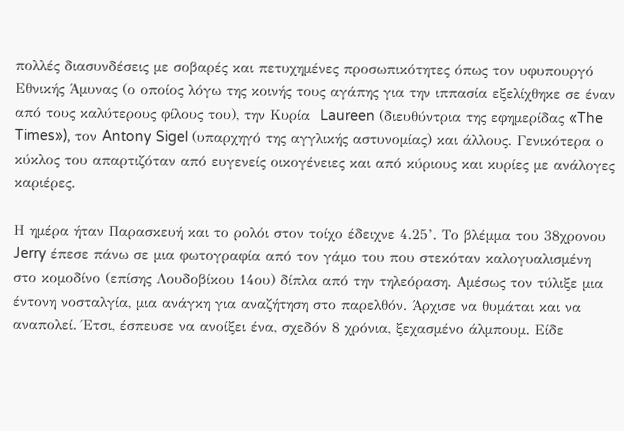πολλές διασυνδέσεις με σοβαρές και πετυχημένες προσωπικότητες όπως τον υφυπουργό Εθνικής Άμυνας (ο οποίος λόγω της κοινής τους αγάπης για την ιππασία εξελίχθηκε σε έναν από τους καλύτερους φίλους του), την Κυρία  Laureen (διευθύντρια της εφημερίδας «The Times»), τον Antony Sigel (υπαρχηγό της αγγλικής αστυνομίας) και άλλους. Γενικότερα ο κύκλος του απαρτιζόταν από ευγενείς οικογένειες και από κύριους και κυρίες με ανάλογες καριέρες.

Η ημέρα ήταν Παρασκευή και το ρολόι στον τοίχο έδειχνε 4.25’. Το βλέμμα του 38χρονου Jerry έπεσε πάνω σε μια φωτογραφία από τον γάμο του που στεκόταν καλογυαλισμένη στο κομοδίνο (επίσης Λουδοβίκου 14ου) δίπλα από την τηλεόραση. Αμέσως τον τύλιξε μια έντονη νοσταλγία, μια ανάγκη για αναζήτηση στο παρελθόν. Άρχισε να θυμάται και να αναπολεί. Έτσι, έσπευσε να ανοίξει ένα, σχεδόν 8 χρόνια, ξεχασμένο άλμπουμ. Είδε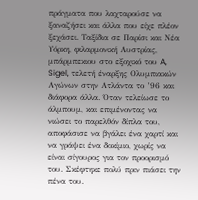πράγματα που λαχταρούσε να ξαναζήσει και άλλα που είχε πλέον ξεχάσει. Ταξίδια σε Παρίσι και Νέα Υόρκη, φιλαρμονική Αυστρίας, μπάρμπεκιου στο εξοχικό του A, Sigel, τελετή έναρξης Ολυμπιακών Αγώνων στην Ατλάντα το ’96 και διάφορα άλλα. Όταν τελείωσε το άλμπουμ, και επιμένοντας να νιώσει το παρελθόν δίπλα του, αποφάσισε να βγάλει ένα χαρτί και να γράψει ένα δοκίμιο, χωρίς να είναι σίγουρος για τον προορισμό του. Σκέφτηκε πολύ πριν πιάσει την πένα του.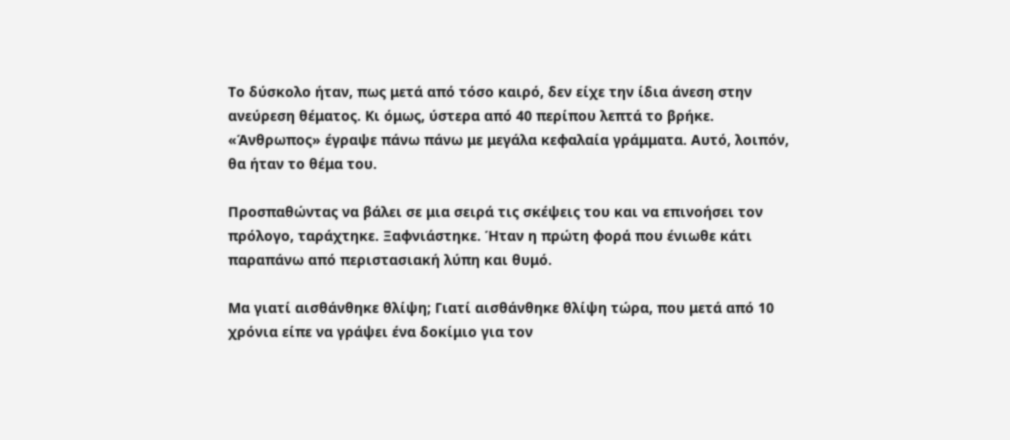Το δύσκολο ήταν, πως μετά από τόσο καιρό, δεν είχε την ίδια άνεση στην ανεύρεση θέματος. Κι όμως, ύστερα από 40 περίπου λεπτά το βρήκε. «Άνθρωπος» έγραψε πάνω πάνω με μεγάλα κεφαλαία γράμματα. Αυτό, λοιπόν, θα ήταν το θέμα του.

Προσπαθώντας να βάλει σε μια σειρά τις σκέψεις του και να επινοήσει τον πρόλογο, ταράχτηκε. Ξαφνιάστηκε. Ήταν η πρώτη φορά που ένιωθε κάτι παραπάνω από περιστασιακή λύπη και θυμό.

Μα γιατί αισθάνθηκε θλίψη; Γιατί αισθάνθηκε θλίψη τώρα, που μετά από 10 χρόνια είπε να γράψει ένα δοκίμιο για τον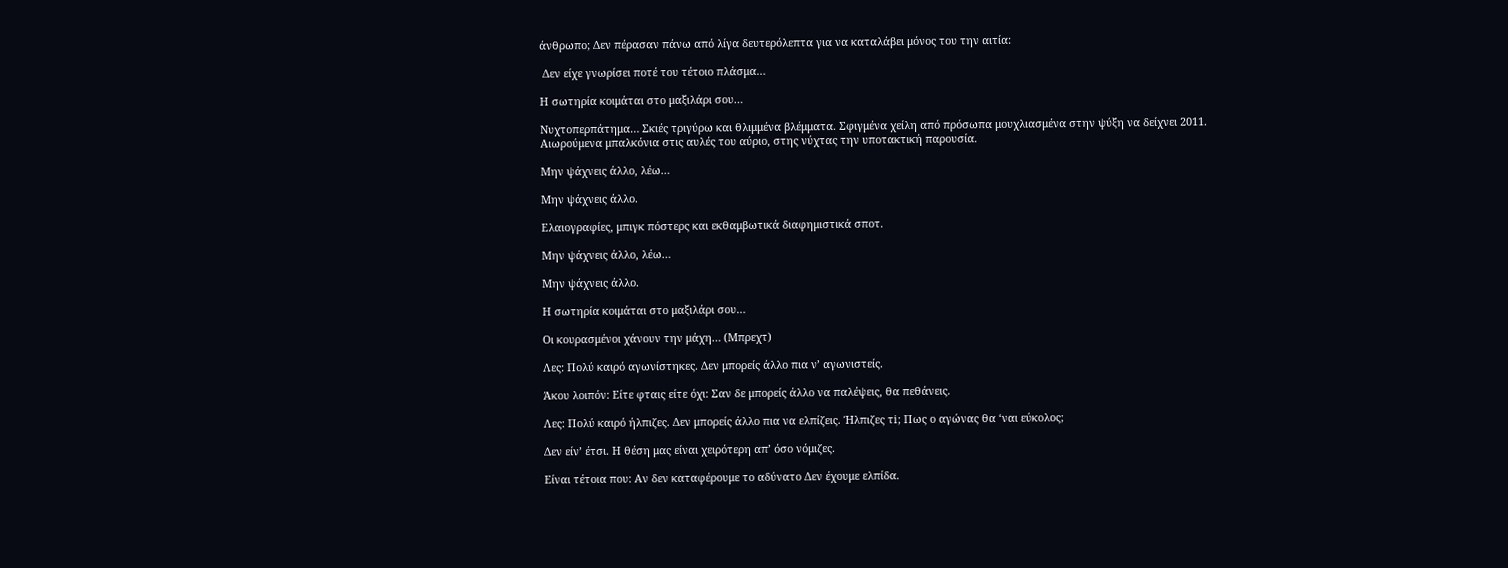άνθρωπο; Δεν πέρασαν πάνω από λίγα δευτερόλεπτα για να καταλάβει μόνος του την αιτία:

 Δεν είχε γνωρίσει ποτέ του τέτοιο πλάσμα…

Η σωτηρία κοιμάται στο μαξιλάρι σου…

Νυχτοπερπάτημα… Σκιές τριγύρω και θλιμμένα βλέμματα. Σφιγμένα χείλη από πρόσωπα μουχλιασμένα στην ψύξη να δείχνει 2011. Αιωρούμενα μπαλκόνια στις αυλές του αύριο, στης νύχτας την υποτακτική παρουσία.

Μην ψάχνεις άλλο, λέω…

Μην ψάχνεις άλλο.

Ελαιογραφίες, μπιγκ πόστερς και εκθαμβωτικά διαφημιστικά σποτ.

Μην ψάχνεις άλλο, λέω…

Μην ψάχνεις άλλο.

Η σωτηρία κοιμάται στο μαξιλάρι σου…

Οι κουρασμένοι χάνουν την μάχη… (Μπρεχτ)

Λες: Πολύ καιρό αγωνίστηκες. Δεν μπορείς άλλο πια ν’ αγωνιστείς.

Άκου λοιπόν: Είτε φταις είτε όχι: Σαν δε μπορείς άλλο να παλέψεις, θα πεθάνεις.

Λες: Πολύ καιρό ήλπιζες. Δεν μπορείς άλλο πια να ελπίζεις. Ήλπιζες τi; Πως ο αγώνας θα ‘ναι εύκολος;

Δεν είν’ έτσι. Η θέση μας είναι χειρότερη απ’ όσο νόμιζες.

Είναι τέτοια που: Αν δεν καταφέρουμε το αδύνατο Δεν έχουμε ελπίδα.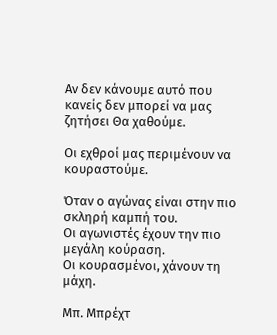Αν δεν κάνουμε αυτό που κανείς δεν μπορεί να μας ζητήσει Θα χαθούμε.

Οι εχθροί μας περιμένουν να κουραστούμε.

Όταν ο αγώνας είναι στην πιο σκληρή καμπή του.
Οι αγωνιστές έχουν την πιο μεγάλη κούραση.
Οι κουρασμένοι, χάνουν τη μάχη.

Μπ. Μπρέχτ